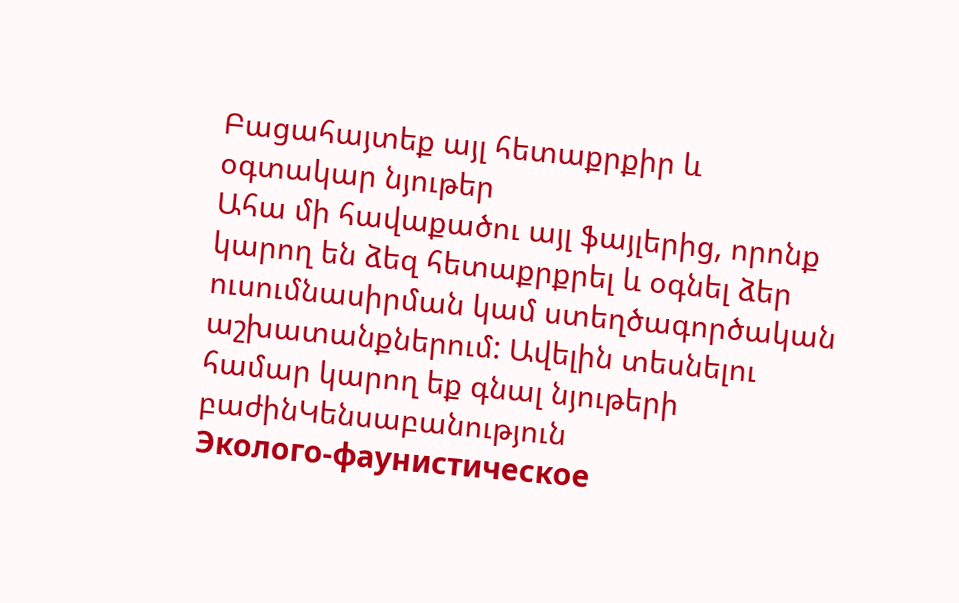Բացահայտեք այլ հետաքրքիր և օգտակար նյութեր
Ահա մի հավաքածու այլ ֆայլերից, որոնք կարող են ձեզ հետաքրքրել և օգնել ձեր ուսումնասիրման կամ ստեղծագործական աշխատանքներում: Ավելին տեսնելու համար կարող եք գնալ նյութերի բաժինԿենսաբանություն
Эколого-фаунистическое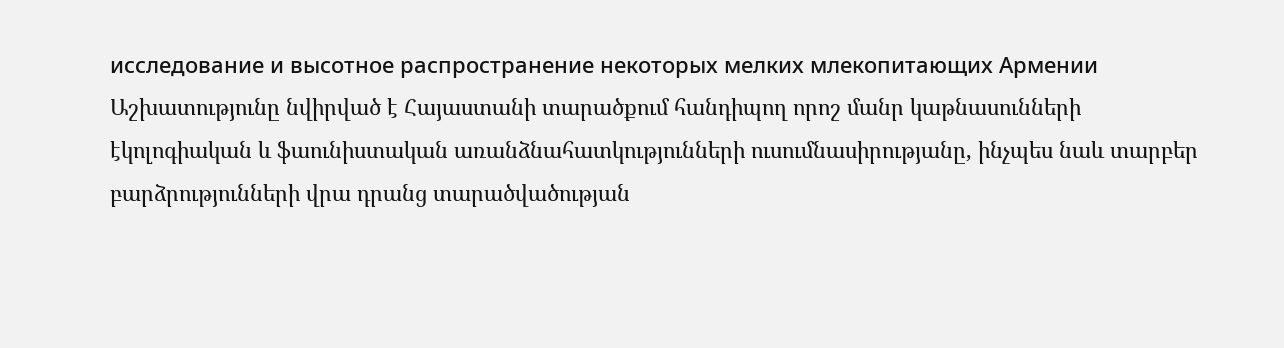исследование и высотное распространение некоторых мелких млекопитающих Армении
Աշխատությունը նվիրված է Հայաստանի տարածքում հանդիպող որոշ մանր կաթնասունների էկոլոգիական և ֆաունիստական առանձնահատկությունների ուսումնասիրությանը, ինչպես նաև տարբեր բարձրությունների վրա դրանց տարածվածության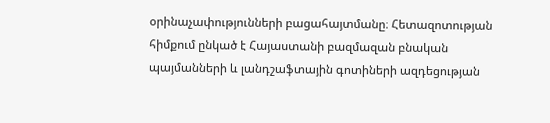օրինաչափությունների բացահայտմանը։ Հետազոտության հիմքում ընկած է Հայաստանի բազմազան բնական պայմանների և լանդշաֆտային գոտիների ազդեցության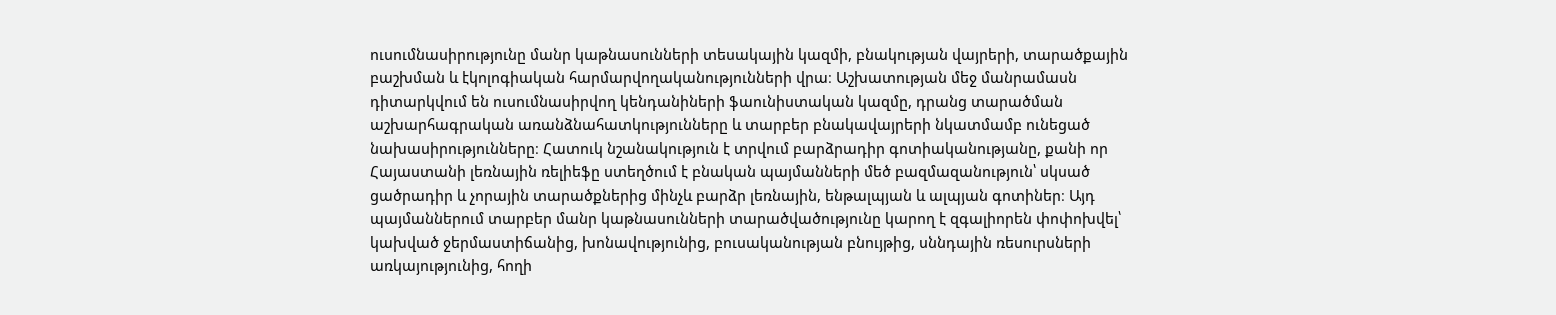ուսումնասիրությունը մանր կաթնասունների տեսակային կազմի, բնակության վայրերի, տարածքային բաշխման և էկոլոգիական հարմարվողականությունների վրա։ Աշխատության մեջ մանրամասն դիտարկվում են ուսումնասիրվող կենդանիների ֆաունիստական կազմը, դրանց տարածման աշխարհագրական առանձնահատկությունները և տարբեր բնակավայրերի նկատմամբ ունեցած նախասիրությունները։ Հատուկ նշանակություն է տրվում բարձրադիր գոտիականությանը, քանի որ Հայաստանի լեռնային ռելիեֆը ստեղծում է բնական պայմանների մեծ բազմազանություն՝ սկսած ցածրադիր և չորային տարածքներից մինչև բարձր լեռնային, ենթալպյան և ալպյան գոտիներ։ Այդ պայմաններում տարբեր մանր կաթնասունների տարածվածությունը կարող է զգալիորեն փոփոխվել՝ կախված ջերմաստիճանից, խոնավությունից, բուսականության բնույթից, սննդային ռեսուրսների առկայությունից, հողի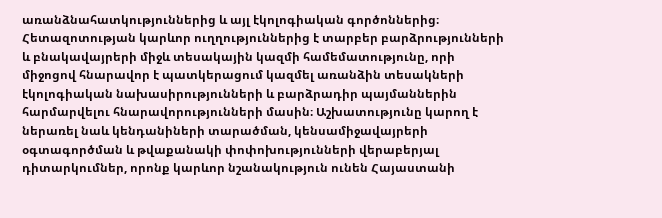առանձնահատկություններից և այլ էկոլոգիական գործոններից։ Հետազոտության կարևոր ուղղություններից է տարբեր բարձրությունների և բնակավայրերի միջև տեսակային կազմի համեմատությունը, որի միջոցով հնարավոր է պատկերացում կազմել առանձին տեսակների էկոլոգիական նախասիրությունների և բարձրադիր պայմաններին հարմարվելու հնարավորությունների մասին։ Աշխատությունը կարող է ներառել նաև կենդանիների տարածման, կենսամիջավայրերի օգտագործման և թվաքանակի փոփոխությունների վերաբերյալ դիտարկումներ, որոնք կարևոր նշանակություն ունեն Հայաստանի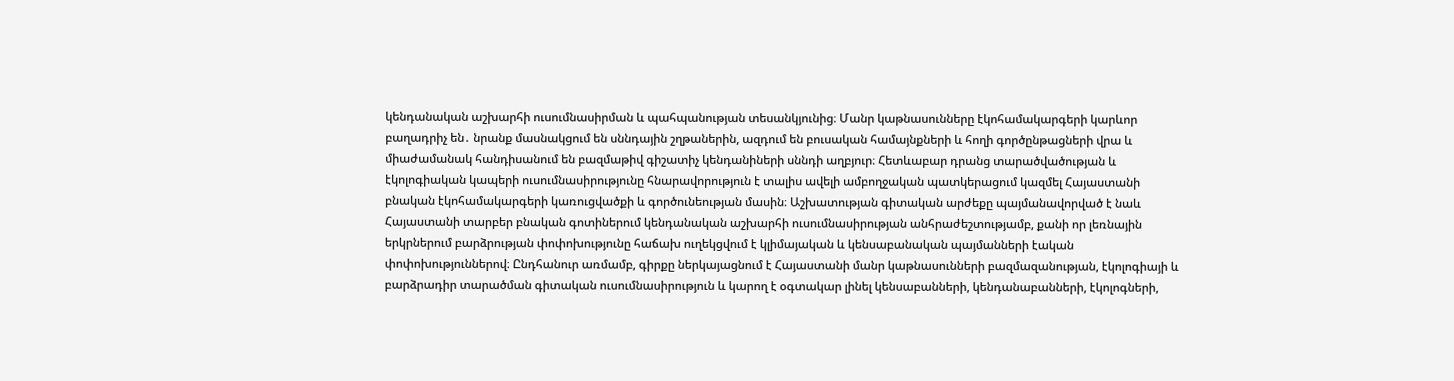կենդանական աշխարհի ուսումնասիրման և պահպանության տեսանկյունից։ Մանր կաթնասունները էկոհամակարգերի կարևոր բաղադրիչ են․ նրանք մասնակցում են սննդային շղթաներին, ազդում են բուսական համայնքների և հողի գործընթացների վրա և միաժամանակ հանդիսանում են բազմաթիվ գիշատիչ կենդանիների սննդի աղբյուր։ Հետևաբար դրանց տարածվածության և էկոլոգիական կապերի ուսումնասիրությունը հնարավորություն է տալիս ավելի ամբողջական պատկերացում կազմել Հայաստանի բնական էկոհամակարգերի կառուցվածքի և գործունեության մասին։ Աշխատության գիտական արժեքը պայմանավորված է նաև Հայաստանի տարբեր բնական գոտիներում կենդանական աշխարհի ուսումնասիրության անհրաժեշտությամբ, քանի որ լեռնային երկրներում բարձրության փոփոխությունը հաճախ ուղեկցվում է կլիմայական և կենսաբանական պայմանների էական փոփոխություններով։ Ընդհանուր առմամբ, գիրքը ներկայացնում է Հայաստանի մանր կաթնասունների բազմազանության, էկոլոգիայի և բարձրադիր տարածման գիտական ուսումնասիրություն և կարող է օգտակար լինել կենսաբանների, կենդանաբանների, էկոլոգների,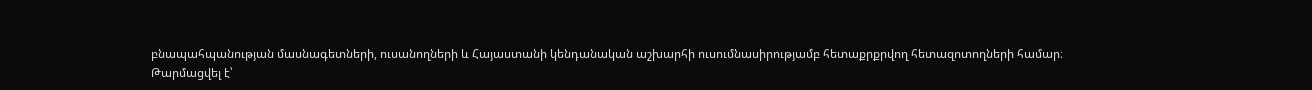բնապահպանության մասնագետների, ուսանողների և Հայաստանի կենդանական աշխարհի ուսումնասիրությամբ հետաքրքրվող հետազոտողների համար։
Թարմացվել է՝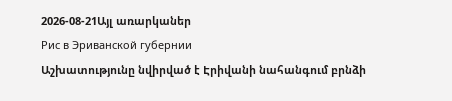2026-08-21Այլ առարկաներ
Рис в Эриванской губернии
Աշխատությունը նվիրված է Էրիվանի նահանգում բրնձի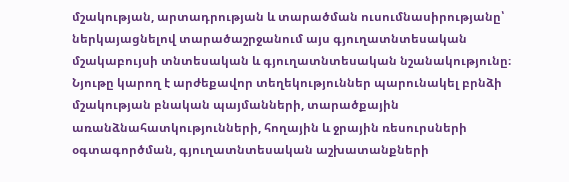մշակության, արտադրության և տարածման ուսումնասիրությանը՝ ներկայացնելով տարածաշրջանում այս գյուղատնտեսական մշակաբույսի տնտեսական և գյուղատնտեսական նշանակությունը։ Նյութը կարող է արժեքավոր տեղեկություններ պարունակել բրնձի մշակության բնական պայմանների, տարածքային առանձնահատկությունների, հողային և ջրային ռեսուրսների օգտագործման, գյուղատնտեսական աշխատանքների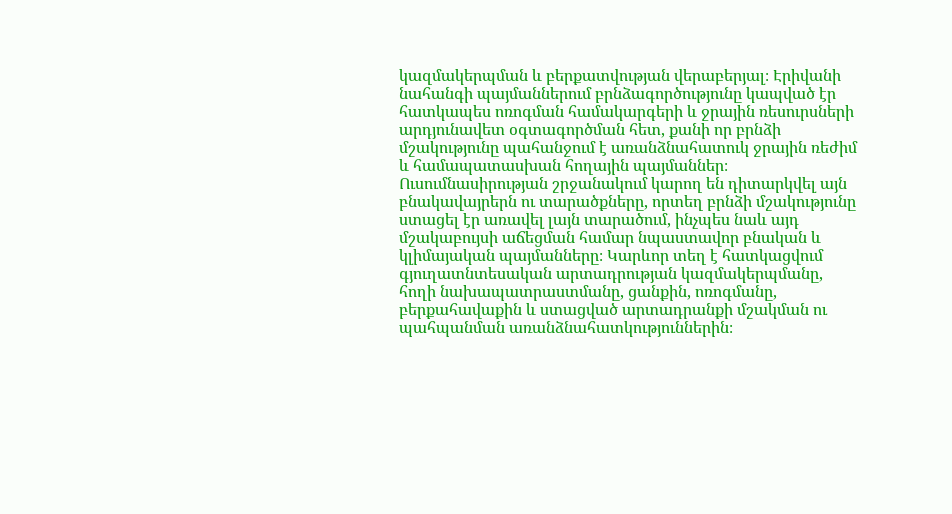կազմակերպման և բերքատվության վերաբերյալ։ Էրիվանի նահանգի պայմաններում բրնձագործությունը կապված էր հատկապես ոռոգման համակարգերի և ջրային ռեսուրսների արդյունավետ օգտագործման հետ, քանի որ բրնձի մշակությունը պահանջում է առանձնահատուկ ջրային ռեժիմ և համապատասխան հողային պայմաններ։ Ուսումնասիրության շրջանակում կարող են դիտարկվել այն բնակավայրերն ու տարածքները, որտեղ բրնձի մշակությունը ստացել էր առավել լայն տարածում, ինչպես նաև այդ մշակաբույսի աճեցման համար նպաստավոր բնական և կլիմայական պայմանները։ Կարևոր տեղ է հատկացվում գյուղատնտեսական արտադրության կազմակերպմանը, հողի նախապատրաստմանը, ցանքին, ոռոգմանը, բերքահավաքին և ստացված արտադրանքի մշակման ու պահպանման առանձնահատկություններին։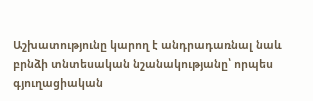Աշխատությունը կարող է անդրադառնալ նաև բրնձի տնտեսական նշանակությանը՝ որպես գյուղացիական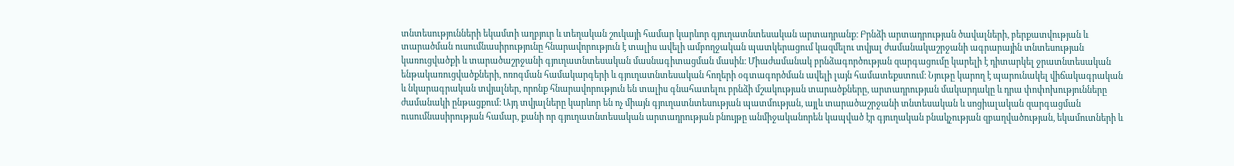տնտեսությունների եկամտի աղբյուր և տեղական շուկայի համար կարևոր գյուղատնտեսական արտադրանք։ Բրնձի արտադրության ծավալների, բերքատվության և տարածման ուսումնասիրությունը հնարավորություն է տալիս ավելի ամբողջական պատկերացում կազմելու տվյալ ժամանակաշրջանի ագրարային տնտեսության կառուցվածքի և տարածաշրջանի գյուղատնտեսական մասնագիտացման մասին։ Միաժամանակ բրնձագործության զարգացումը կարելի է դիտարկել ջրատնտեսական ենթակառուցվածքների, ոռոգման համակարգերի և գյուղատնտեսական հողերի օգտագործման ավելի լայն համատեքստում։ Նյութը կարող է պարունակել վիճակագրական և նկարագրական տվյալներ, որոնք հնարավորություն են տալիս գնահատելու բրնձի մշակության տարածքները, արտադրության մակարդակը և դրա փոփոխությունները ժամանակի ընթացքում։ Այդ տվյալները կարևոր են ոչ միայն գյուղատնտեսության պատմության, այլև տարածաշրջանի տնտեսական և սոցիալական զարգացման ուսումնասիրության համար, քանի որ գյուղատնտեսական արտադրության բնույթը անմիջականորեն կապված էր գյուղական բնակչության զբաղվածության, եկամուտների և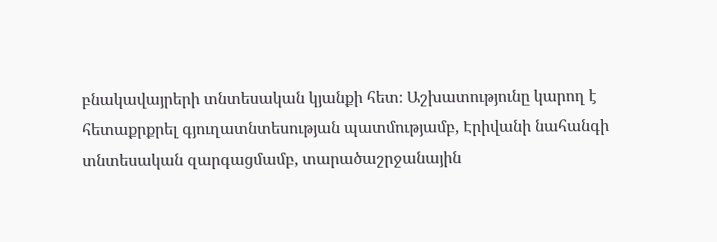բնակավայրերի տնտեսական կյանքի հետ։ Աշխատությունը կարող է հետաքրքրել գյուղատնտեսության պատմությամբ, Էրիվանի նահանգի տնտեսական զարգացմամբ, տարածաշրջանային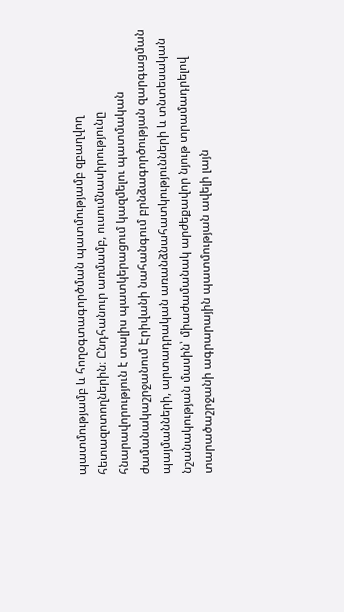պատմությամբ և հողօգտագործման պատմությամբ զբաղվող հետազոտողներին։ Ընդհանուր առմամբ, ուսումնասիրությունը հնարավորություն է տալիս պատկերացում կազմելու պատմական ժամանակաշրջանում Էրիվանի նահանգում բրնձագործության զարգացման պայմանների, արտադրական առանձնահատկությունների և տնտեսական նշանակության մասին՝ միաժամանակ արժեքավոր նյութ տրամադրելով տարածաշրջանի ագրարային պատմության ավելի լայն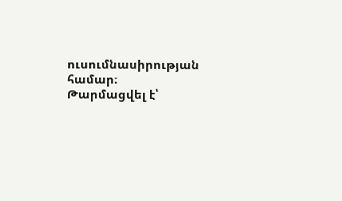ուսումնասիրության համար։
Թարմացվել է՝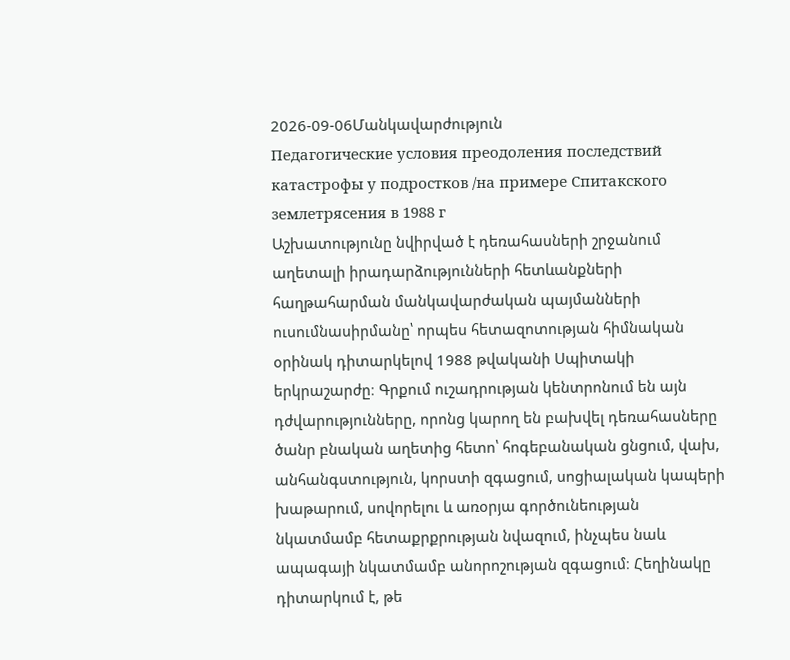2026-09-06Մանկավարժություն
Педагогические условия преодоления последствий катастрофы у подростков /на примере Спитакского землетрясения в 1988 г
Աշխատությունը նվիրված է դեռահասների շրջանում աղետալի իրադարձությունների հետևանքների հաղթահարման մանկավարժական պայմանների ուսումնասիրմանը՝ որպես հետազոտության հիմնական օրինակ դիտարկելով 1988 թվականի Սպիտակի երկրաշարժը։ Գրքում ուշադրության կենտրոնում են այն դժվարությունները, որոնց կարող են բախվել դեռահասները ծանր բնական աղետից հետո՝ հոգեբանական ցնցում, վախ, անհանգստություն, կորստի զգացում, սոցիալական կապերի խաթարում, սովորելու և առօրյա գործունեության նկատմամբ հետաքրքրության նվազում, ինչպես նաև ապագայի նկատմամբ անորոշության զգացում։ Հեղինակը դիտարկում է, թե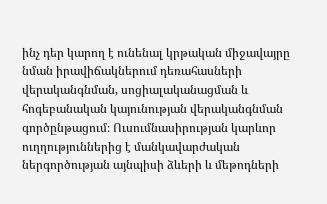ինչ դեր կարող է ունենալ կրթական միջավայրը նման իրավիճակներում դեռահասների վերականգնման, սոցիալականացման և հոգեբանական կայունության վերականգնման գործընթացում։ Ուսումնասիրության կարևոր ուղղություններից է մանկավարժական ներգործության այնպիսի ձևերի և մեթոդների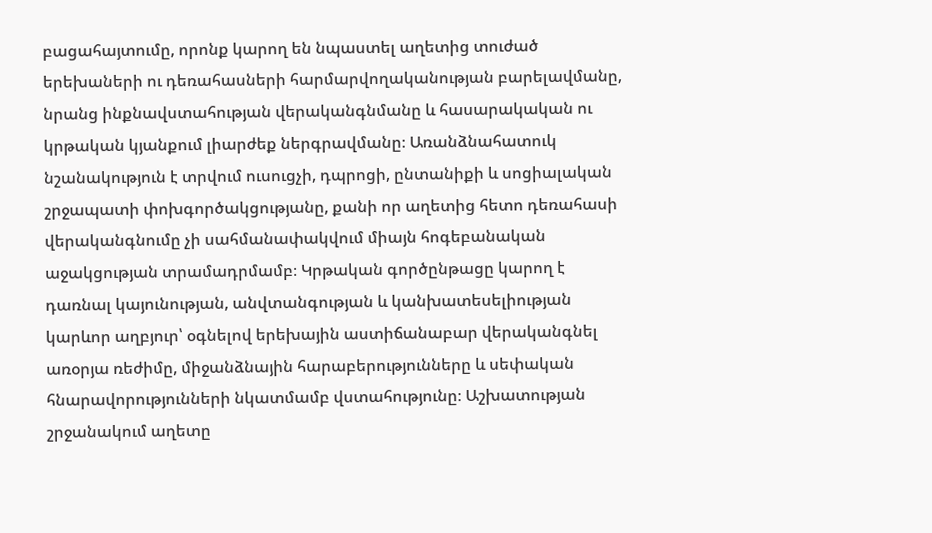բացահայտումը, որոնք կարող են նպաստել աղետից տուժած երեխաների ու դեռահասների հարմարվողականության բարելավմանը, նրանց ինքնավստահության վերականգնմանը և հասարակական ու կրթական կյանքում լիարժեք ներգրավմանը։ Առանձնահատուկ նշանակություն է տրվում ուսուցչի, դպրոցի, ընտանիքի և սոցիալական շրջապատի փոխգործակցությանը, քանի որ աղետից հետո դեռահասի վերականգնումը չի սահմանափակվում միայն հոգեբանական աջակցության տրամադրմամբ։ Կրթական գործընթացը կարող է դառնալ կայունության, անվտանգության և կանխատեսելիության կարևոր աղբյուր՝ օգնելով երեխային աստիճանաբար վերականգնել առօրյա ռեժիմը, միջանձնային հարաբերությունները և սեփական հնարավորությունների նկատմամբ վստահությունը։ Աշխատության շրջանակում աղետը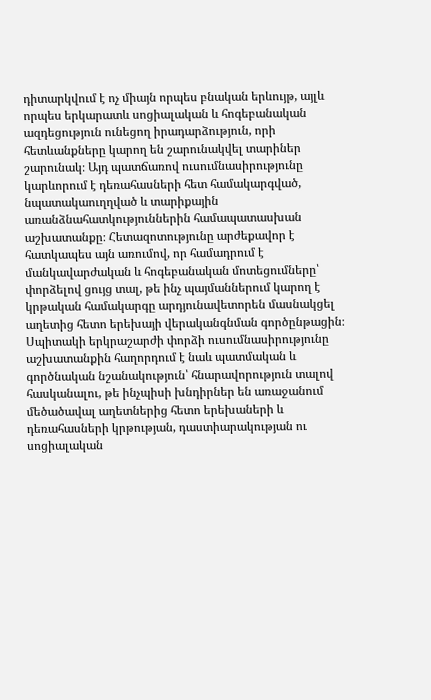դիտարկվում է ոչ միայն որպես բնական երևույթ, այլև որպես երկարատև սոցիալական և հոգեբանական ազդեցություն ունեցող իրադարձություն, որի հետևանքները կարող են շարունակվել տարիներ շարունակ։ Այդ պատճառով ուսումնասիրությունը կարևորում է դեռահասների հետ համակարգված, նպատակաուղղված և տարիքային առանձնահատկություններին համապատասխան աշխատանքը։ Հետազոտությունը արժեքավոր է հատկապես այն առումով, որ համադրում է մանկավարժական և հոգեբանական մոտեցումները՝ փորձելով ցույց տալ, թե ինչ պայմաններում կարող է կրթական համակարգը արդյունավետորեն մասնակցել աղետից հետո երեխայի վերականգնման գործընթացին։ Սպիտակի երկրաշարժի փորձի ուսումնասիրությունը աշխատանքին հաղորդում է նաև պատմական և գործնական նշանակություն՝ հնարավորություն տալով հասկանալու, թե ինչպիսի խնդիրներ են առաջանում մեծածավալ աղետներից հետո երեխաների և դեռահասների կրթության, դաստիարակության ու սոցիալական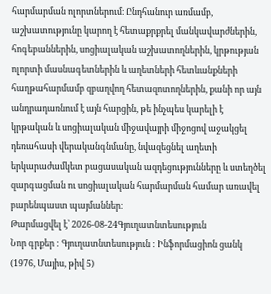հարմարման ոլորտներում։ Ընդհանուր առմամբ, աշխատությունը կարող է հետաքրքրել մանկավարժներին, հոգեբաններին, սոցիալական աշխատողներին, կրթության ոլորտի մասնագետներին և աղետների հետևանքների հաղթահարմամբ զբաղվող հետազոտողներին, քանի որ այն անդրադառնում է այն հարցին, թե ինչպես կարելի է կրթական և սոցիալական միջավայրի միջոցով աջակցել դեռահասի վերականգնմանը, նվազեցնել աղետի երկարաժամկետ բացասական ազդեցությունները և ստեղծել զարգացման ու սոցիալական հարմարման համար առավել բարենպաստ պայմաններ։
Թարմացվել է՝ 2026-08-24Գյուղատնտեսություն
Նոր գրքեր : Գյուղատնտեսություն : Ինֆորմացիոն ցանկ (1976, Մայիս, թիվ 5)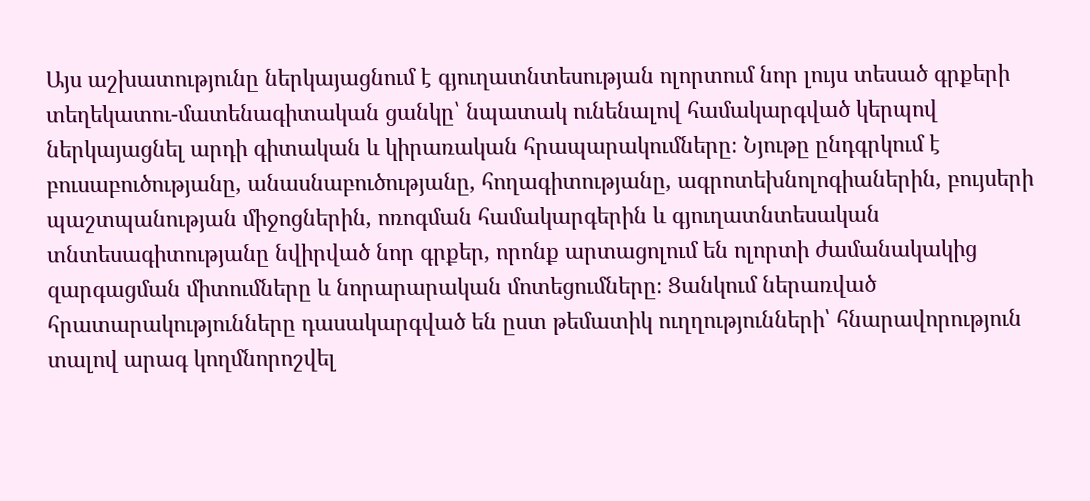Այս աշխատությունը ներկայացնում է գյուղատնտեսության ոլորտում նոր լույս տեսած գրքերի տեղեկատու-մատենագիտական ցանկը՝ նպատակ ունենալով համակարգված կերպով ներկայացնել արդի գիտական և կիրառական հրապարակումները։ Նյութը ընդգրկում է բուսաբուծությանը, անասնաբուծությանը, հողագիտությանը, ագրոտեխնոլոգիաներին, բույսերի պաշտպանության միջոցներին, ոռոգման համակարգերին և գյուղատնտեսական տնտեսագիտությանը նվիրված նոր գրքեր, որոնք արտացոլում են ոլորտի ժամանակակից զարգացման միտումները և նորարարական մոտեցումները։ Ցանկում ներառված հրատարակությունները դասակարգված են ըստ թեմատիկ ուղղությունների՝ հնարավորություն տալով արագ կողմնորոշվել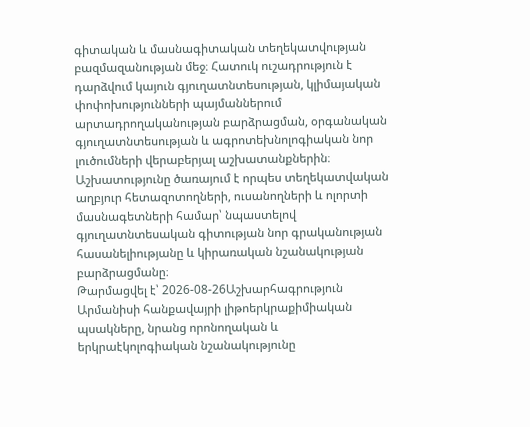գիտական և մասնագիտական տեղեկատվության բազմազանության մեջ։ Հատուկ ուշադրություն է դարձվում կայուն գյուղատնտեսության, կլիմայական փոփոխությունների պայմաններում արտադրողականության բարձրացման, օրգանական գյուղատնտեսության և ագրոտեխնոլոգիական նոր լուծումների վերաբերյալ աշխատանքներին։ Աշխատությունը ծառայում է որպես տեղեկատվական աղբյուր հետազոտողների, ուսանողների և ոլորտի մասնագետների համար՝ նպաստելով գյուղատնտեսական գիտության նոր գրականության հասանելիությանը և կիրառական նշանակության բարձրացմանը։
Թարմացվել է՝ 2026-08-26Աշխարհագրություն
Արմանիսի հանքավայրի լիթոերկրաքիմիական պսակները, նրանց որոնողական և երկրաէկոլոգիական նշանակությունը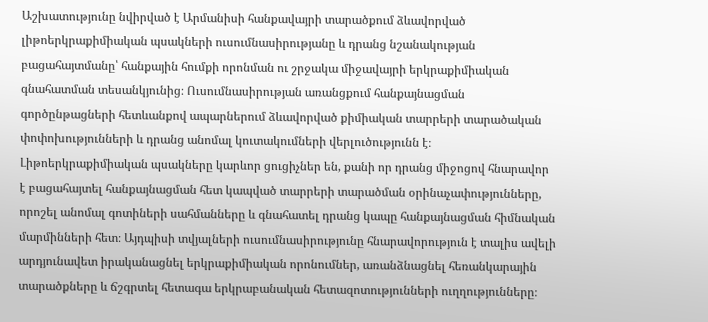Աշխատությունը նվիրված է Արմանիսի հանքավայրի տարածքում ձևավորված լիթոերկրաքիմիական պսակների ուսումնասիրությանը և դրանց նշանակության բացահայտմանը՝ հանքային հումքի որոնման ու շրջակա միջավայրի երկրաքիմիական գնահատման տեսանկյունից։ Ուսումնասիրության առանցքում հանքայնացման գործընթացների հետևանքով ապարներում ձևավորված քիմիական տարրերի տարածական փոփոխությունների և դրանց անոմալ կուտակումների վերլուծությունն է։ Լիթոերկրաքիմիական պսակները կարևոր ցուցիչներ են, քանի որ դրանց միջոցով հնարավոր է բացահայտել հանքայնացման հետ կապված տարրերի տարածման օրինաչափությունները, որոշել անոմալ գոտիների սահմանները և գնահատել դրանց կապը հանքայնացման հիմնական մարմինների հետ։ Այդպիսի տվյալների ուսումնասիրությունը հնարավորություն է տալիս ավելի արդյունավետ իրականացնել երկրաքիմիական որոնումներ, առանձնացնել հեռանկարային տարածքները և ճշգրտել հետագա երկրաբանական հետազոտությունների ուղղությունները։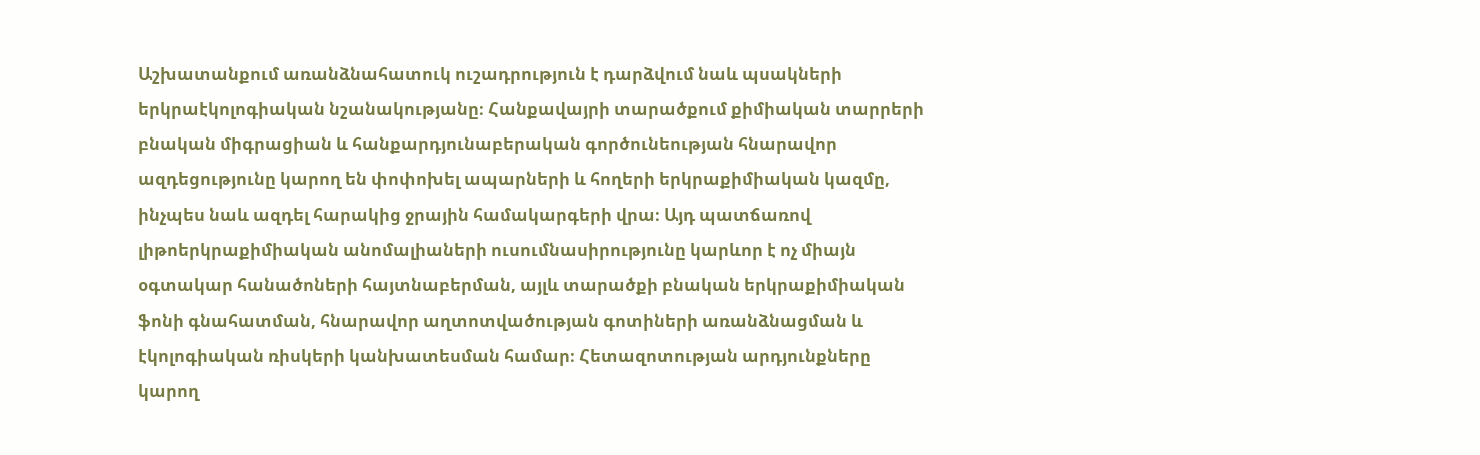Աշխատանքում առանձնահատուկ ուշադրություն է դարձվում նաև պսակների երկրաէկոլոգիական նշանակությանը։ Հանքավայրի տարածքում քիմիական տարրերի բնական միգրացիան և հանքարդյունաբերական գործունեության հնարավոր ազդեցությունը կարող են փոփոխել ապարների և հողերի երկրաքիմիական կազմը, ինչպես նաև ազդել հարակից ջրային համակարգերի վրա։ Այդ պատճառով լիթոերկրաքիմիական անոմալիաների ուսումնասիրությունը կարևոր է ոչ միայն օգտակար հանածոների հայտնաբերման, այլև տարածքի բնական երկրաքիմիական ֆոնի գնահատման, հնարավոր աղտոտվածության գոտիների առանձնացման և էկոլոգիական ռիսկերի կանխատեսման համար։ Հետազոտության արդյունքները կարող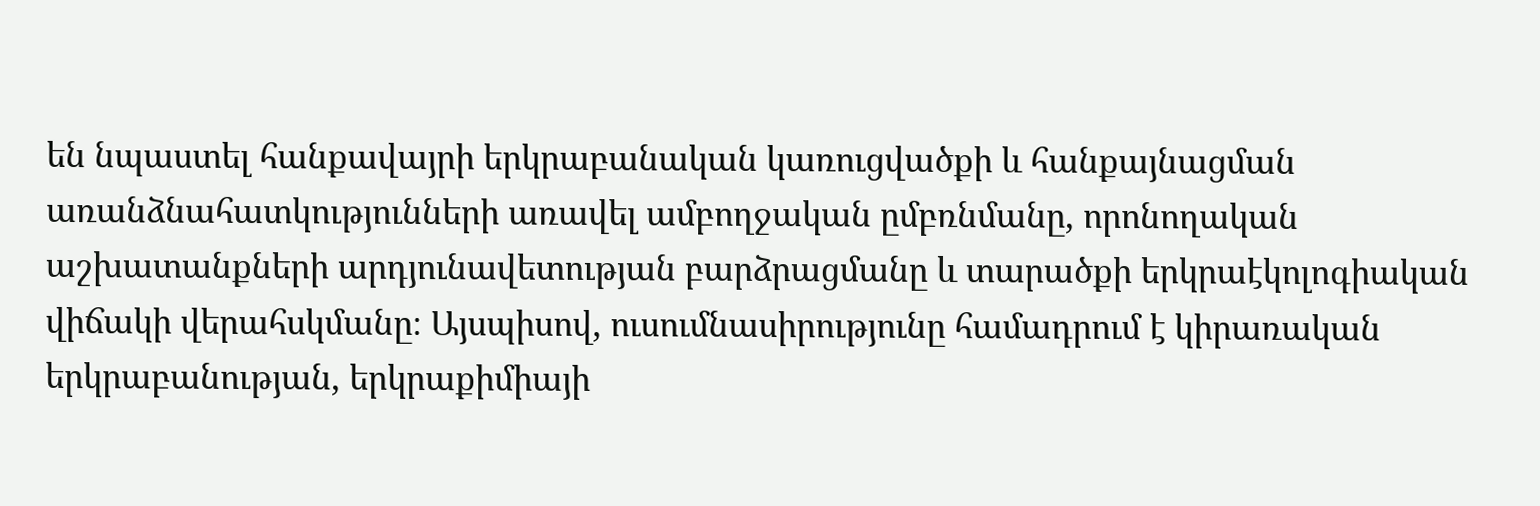են նպաստել հանքավայրի երկրաբանական կառուցվածքի և հանքայնացման առանձնահատկությունների առավել ամբողջական ըմբռնմանը, որոնողական աշխատանքների արդյունավետության բարձրացմանը և տարածքի երկրաէկոլոգիական վիճակի վերահսկմանը։ Այսպիսով, ուսումնասիրությունը համադրում է կիրառական երկրաբանության, երկրաքիմիայի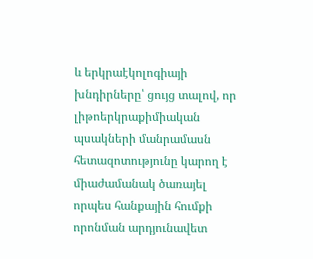և երկրաէկոլոգիայի խնդիրները՝ ցույց տալով, որ լիթոերկրաքիմիական պսակների մանրամասն հետազոտությունը կարող է միաժամանակ ծառայել որպես հանքային հումքի որոնման արդյունավետ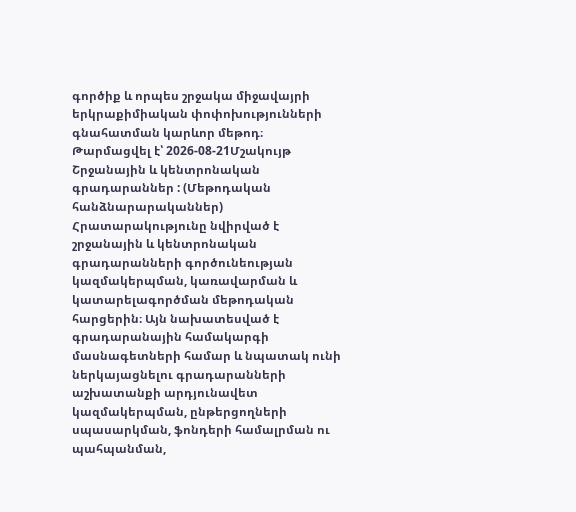գործիք և որպես շրջակա միջավայրի երկրաքիմիական փոփոխությունների գնահատման կարևոր մեթոդ։
Թարմացվել է՝ 2026-08-21Մշակույթ
Շրջանային և կենտրոնական գրադարաններ : (Մեթոդական հանձնարարականներ)
Հրատարակությունը նվիրված է շրջանային և կենտրոնական գրադարանների գործունեության կազմակերպման, կառավարման և կատարելագործման մեթոդական հարցերին։ Այն նախատեսված է գրադարանային համակարգի մասնագետների համար և նպատակ ունի ներկայացնելու գրադարանների աշխատանքի արդյունավետ կազմակերպման, ընթերցողների սպասարկման, ֆոնդերի համալրման ու պահպանման,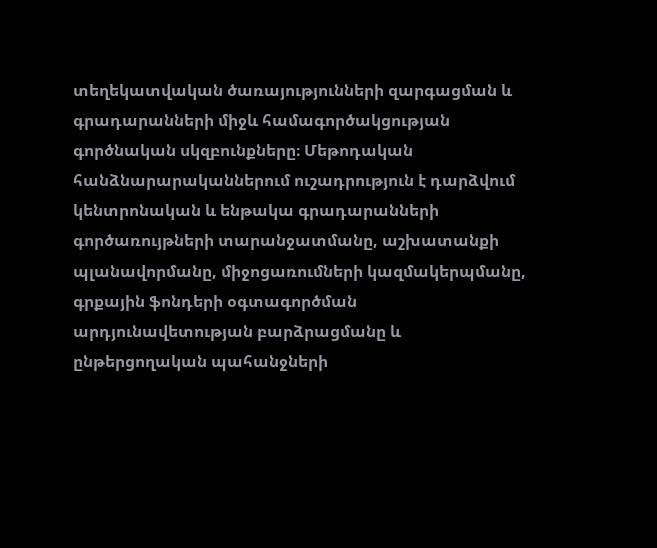տեղեկատվական ծառայությունների զարգացման և գրադարանների միջև համագործակցության գործնական սկզբունքները։ Մեթոդական հանձնարարականներում ուշադրություն է դարձվում կենտրոնական և ենթակա գրադարանների գործառույթների տարանջատմանը, աշխատանքի պլանավորմանը, միջոցառումների կազմակերպմանը, գրքային ֆոնդերի օգտագործման արդյունավետության բարձրացմանը և ընթերցողական պահանջների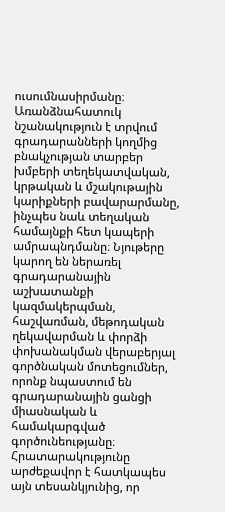ուսումնասիրմանը։ Առանձնահատուկ նշանակություն է տրվում գրադարանների կողմից բնակչության տարբեր խմբերի տեղեկատվական, կրթական և մշակութային կարիքների բավարարմանը, ինչպես նաև տեղական համայնքի հետ կապերի ամրապնդմանը։ Նյութերը կարող են ներառել գրադարանային աշխատանքի կազմակերպման, հաշվառման, մեթոդական ղեկավարման և փորձի փոխանակման վերաբերյալ գործնական մոտեցումներ, որոնք նպաստում են գրադարանային ցանցի միասնական և համակարգված գործունեությանը։ Հրատարակությունը արժեքավոր է հատկապես այն տեսանկյունից, որ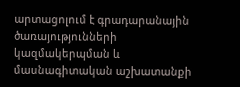արտացոլում է գրադարանային ծառայությունների կազմակերպման և մասնագիտական աշխատանքի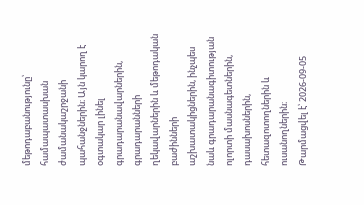մեթոդաբանությունը՝ համապատասխան ժամանակաշրջանի պահանջներին։ Այն կարող է օգտակար լինել գրադարանավարներին, գրադարանների ղեկավարներին և մեթոդական բաժինների աշխատակիցներին, ինչպես նաև գրադարանագիտության ոլորտի մասնագետներին, դասախոսներին, հետազոտողներին և ուսանողներին։
Թարմացվել է՝ 2026-09-05